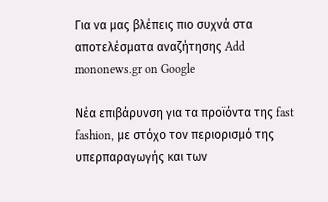Για να μας βλέπεις πιο συχνά στα αποτελέσματα αναζήτησης Add mononews.gr on Google

Νέα επιβάρυνση για τα προϊόντα της fast fashion, με στόχο τον περιορισμό της υπερπαραγωγής και των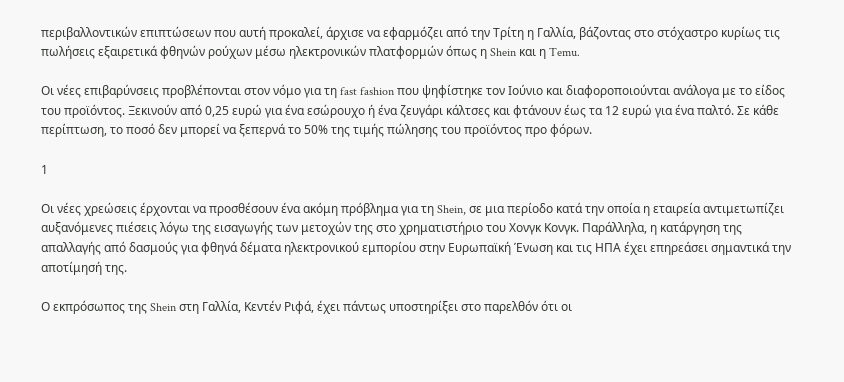περιβαλλοντικών επιπτώσεων που αυτή προκαλεί, άρχισε να εφαρμόζει από την Τρίτη η Γαλλία, βάζοντας στο στόχαστρο κυρίως τις πωλήσεις εξαιρετικά φθηνών ρούχων μέσω ηλεκτρονικών πλατφορμών όπως η Shein και η Temu.

Οι νέες επιβαρύνσεις προβλέπονται στον νόμο για τη fast fashion που ψηφίστηκε τον Ιούνιο και διαφοροποιούνται ανάλογα με το είδος του προϊόντος. Ξεκινούν από 0,25 ευρώ για ένα εσώρουχο ή ένα ζευγάρι κάλτσες και φτάνουν έως τα 12 ευρώ για ένα παλτό. Σε κάθε περίπτωση, το ποσό δεν μπορεί να ξεπερνά το 50% της τιμής πώλησης του προϊόντος προ φόρων.

1

Οι νέες χρεώσεις έρχονται να προσθέσουν ένα ακόμη πρόβλημα για τη Shein, σε μια περίοδο κατά την οποία η εταιρεία αντιμετωπίζει αυξανόμενες πιέσεις λόγω της εισαγωγής των μετοχών της στο χρηματιστήριο του Χονγκ Κονγκ. Παράλληλα, η κατάργηση της απαλλαγής από δασμούς για φθηνά δέματα ηλεκτρονικού εμπορίου στην Ευρωπαϊκή Ένωση και τις ΗΠΑ έχει επηρεάσει σημαντικά την αποτίμησή της.

Ο εκπρόσωπος της Shein στη Γαλλία, Κεντέν Ριφά, έχει πάντως υποστηρίξει στο παρελθόν ότι οι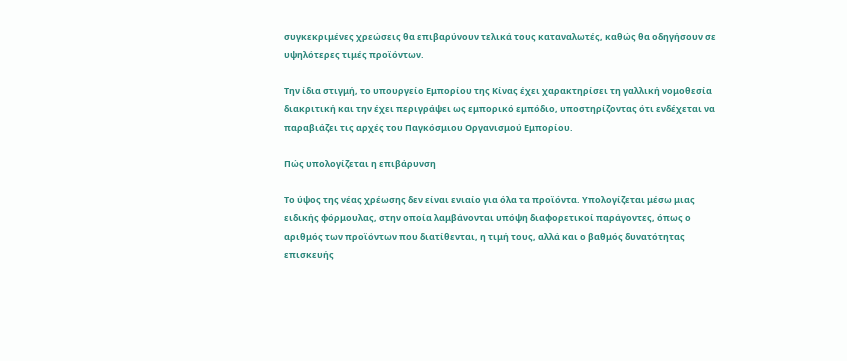συγκεκριμένες χρεώσεις θα επιβαρύνουν τελικά τους καταναλωτές, καθώς θα οδηγήσουν σε υψηλότερες τιμές προϊόντων.

Την ίδια στιγμή, το υπουργείο Εμπορίου της Κίνας έχει χαρακτηρίσει τη γαλλική νομοθεσία διακριτική και την έχει περιγράψει ως εμπορικό εμπόδιο, υποστηρίζοντας ότι ενδέχεται να παραβιάζει τις αρχές του Παγκόσμιου Οργανισμού Εμπορίου.

Πώς υπολογίζεται η επιβάρυνση

Το ύψος της νέας χρέωσης δεν είναι ενιαίο για όλα τα προϊόντα. Υπολογίζεται μέσω μιας ειδικής φόρμουλας, στην οποία λαμβάνονται υπόψη διαφορετικοί παράγοντες, όπως ο αριθμός των προϊόντων που διατίθενται, η τιμή τους, αλλά και ο βαθμός δυνατότητας επισκευής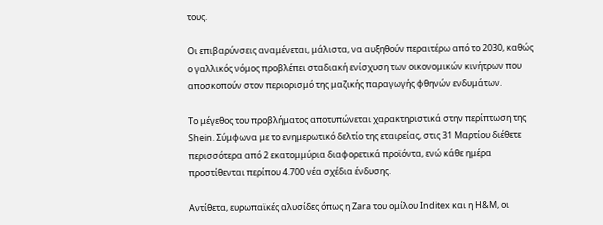τους.

Οι επιβαρύνσεις αναμένεται, μάλιστα, να αυξηθούν περαιτέρω από το 2030, καθώς ο γαλλικός νόμος προβλέπει σταδιακή ενίσχυση των οικονομικών κινήτρων που αποσκοπούν στον περιορισμό της μαζικής παραγωγής φθηνών ενδυμάτων.

Το μέγεθος του προβλήματος αποτυπώνεται χαρακτηριστικά στην περίπτωση της Shein. Σύμφωνα με το ενημερωτικό δελτίο της εταιρείας, στις 31 Μαρτίου διέθετε περισσότερα από 2 εκατομμύρια διαφορετικά προϊόντα, ενώ κάθε ημέρα προστίθενται περίπου 4.700 νέα σχέδια ένδυσης.

Αντίθετα, ευρωπαϊκές αλυσίδες όπως η Zara του ομίλου Inditex και η H&M, οι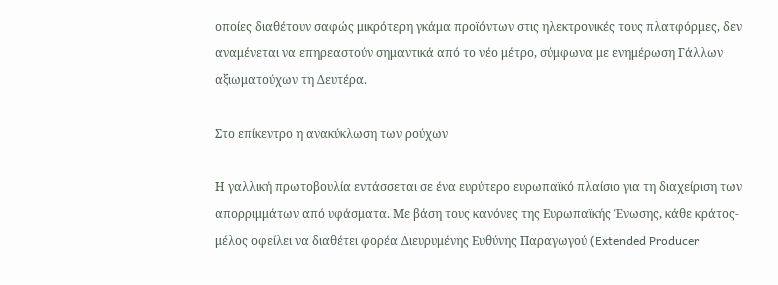οποίες διαθέτουν σαφώς μικρότερη γκάμα προϊόντων στις ηλεκτρονικές τους πλατφόρμες, δεν αναμένεται να επηρεαστούν σημαντικά από το νέο μέτρο, σύμφωνα με ενημέρωση Γάλλων αξιωματούχων τη Δευτέρα.

Στο επίκεντρο η ανακύκλωση των ρούχων

Η γαλλική πρωτοβουλία εντάσσεται σε ένα ευρύτερο ευρωπαϊκό πλαίσιο για τη διαχείριση των απορριμμάτων από υφάσματα. Με βάση τους κανόνες της Ευρωπαϊκής Ένωσης, κάθε κράτος-μέλος οφείλει να διαθέτει φορέα Διευρυμένης Ευθύνης Παραγωγού (Extended Producer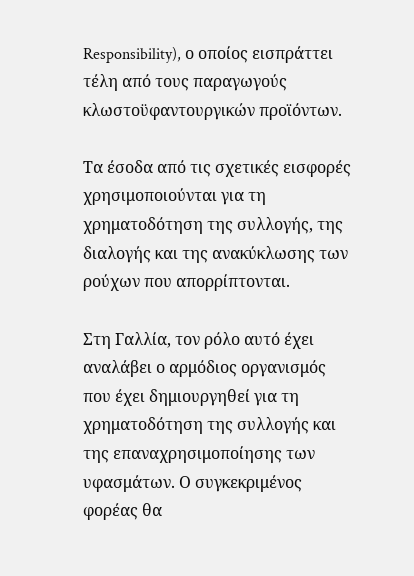Responsibility), ο οποίος εισπράττει τέλη από τους παραγωγούς κλωστοϋφαντουργικών προϊόντων.

Τα έσοδα από τις σχετικές εισφορές χρησιμοποιούνται για τη χρηματοδότηση της συλλογής, της διαλογής και της ανακύκλωσης των ρούχων που απορρίπτονται.

Στη Γαλλία, τον ρόλο αυτό έχει αναλάβει ο αρμόδιος οργανισμός που έχει δημιουργηθεί για τη χρηματοδότηση της συλλογής και της επαναχρησιμοποίησης των υφασμάτων. Ο συγκεκριμένος φορέας θα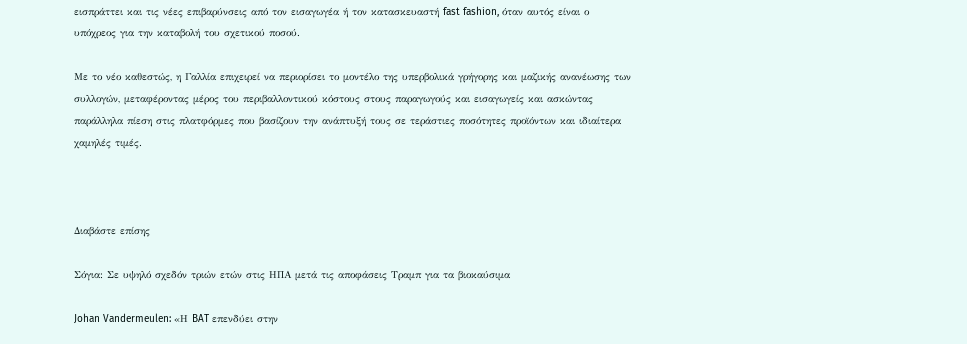εισπράττει και τις νέες επιβαρύνσεις από τον εισαγωγέα ή τον κατασκευαστή fast fashion, όταν αυτός είναι ο υπόχρεος για την καταβολή του σχετικού ποσού.

Με το νέο καθεστώς, η Γαλλία επιχειρεί να περιορίσει το μοντέλο της υπερβολικά γρήγορης και μαζικής ανανέωσης των συλλογών, μεταφέροντας μέρος του περιβαλλοντικού κόστους στους παραγωγούς και εισαγωγείς και ασκώντας παράλληλα πίεση στις πλατφόρμες που βασίζουν την ανάπτυξή τους σε τεράστιες ποσότητες προϊόντων και ιδιαίτερα χαμηλές τιμές.



Διαβάστε επίσης

Σόγια: Σε υψηλό σχεδόν τριών ετών στις ΗΠΑ μετά τις αποφάσεις Τραμπ για τα βιοκαύσιμα

Johan Vandermeulen: «Η BAT επενδύει στην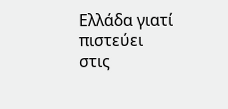Ελλάδα γιατί πιστεύει στις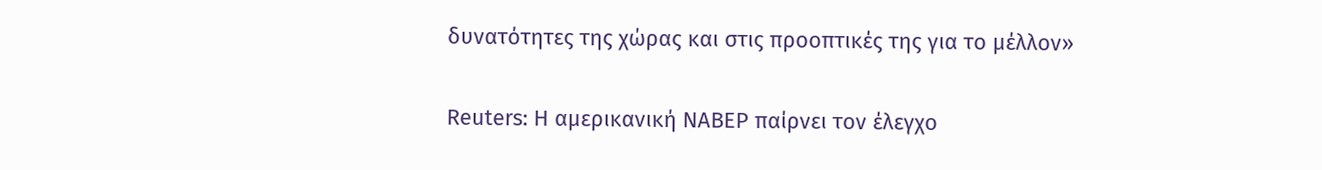δυνατότητες της χώρας και στις προοπτικές της για το μέλλον»

Reuters: Η αμερικανική NABEP παίρνει τον έλεγχο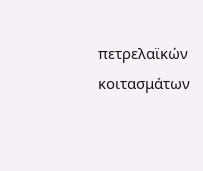πετρελαϊκών κοιτασμάτων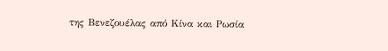της Βενεζουέλας από Κίνα και Ρωσία